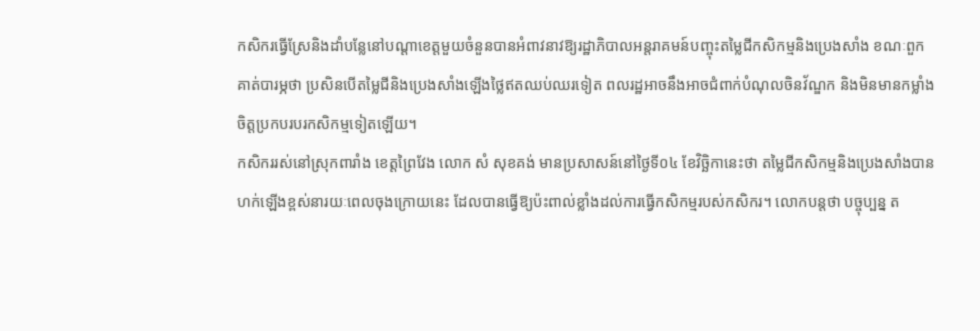កសិករធ្វើស្រែនិងដាំបន្លែនៅបណ្ដាខេត្តមួយចំនួនបានអំពាវនាវឱ្យរដ្ឋាភិបាលអន្តរាគមន៍បញ្ចុះតម្លៃជីកសិកម្មនិងប្រេងសាំង ខណៈពួកគាត់បារម្ភថា ប្រសិនបើតម្លៃជីនិងប្រេងសាំងឡើងថ្លៃឥតឈប់ឈរទៀត ពលរដ្ឋអាចនឹងអាចជំពាក់បំណុលចិនវ័ណ្ឌក និងមិនមានកម្លាំងចិត្តប្រកបរបរកសិកម្មទៀតឡើយ។
កសិកររស់នៅស្រុកពារាំង ខេត្តព្រៃវែង លោក សំ សុខគង់ មានប្រសាសន៍នៅថ្ងៃទី០៤ ខែវិច្ឆិកានេះថា តម្លៃជីកសិកម្មនិងប្រេងសាំងបានហក់ឡើងខ្ពស់នារយៈពេលចុងក្រោយនេះ ដែលបានធ្វើឱ្យប៉ះពាល់ខ្លាំងដល់ការធ្វើកសិកម្មរបស់កសិករ។ លោកបន្តថា បច្ចុប្បន្ន ត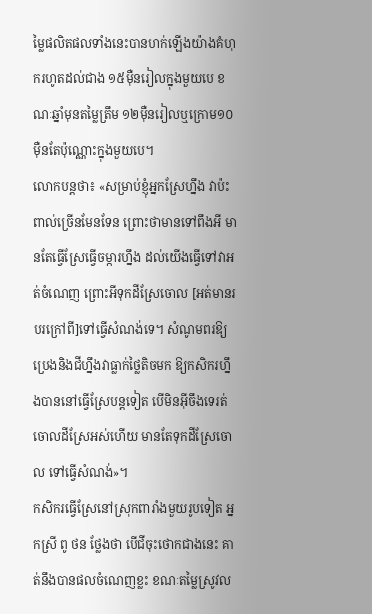ម្លៃផលិតផលទាំងនេះបានហក់ឡើងយ៉ាងគំហុករហូតដល់ជាង ១៥ម៉ឺនរៀលក្នុងមួយបេ ខណៈឆ្នាំមុនតម្លៃត្រឹម ១២ម៉ឺនរៀលឬក្រោម១០ម៉ឺនតែប៉ុណ្ណោះក្នុងមួយបេ។
លោកបន្តថា៖ «សម្រាប់ខ្ញុំអ្នកស្រែហ្នឹង វាប៉ះពាល់ច្រើនមែនទែន ព្រោះថាមានទៅពឹងអី មានតែធ្វើស្រែធ្វើចម្ការហ្នឹង ដល់យើងធ្វើទៅវាអត់ចំណេញ ព្រោះអីទុកដីស្រែចោល [អត់មានរបរក្រៅពី]ទៅធ្វើសំណង់ទេ។ សំណូមពរឱ្យប្រេងនិងជីហ្នឹងវាធ្លាក់ថ្លៃតិចមក ឱ្យកសិករហ្នឹងបាននៅធ្វើស្រែបន្តទៀត បើមិនអ៊ីចឹងទេរត់ចោលដីស្រែអស់ហើយ មានតែទុកដីស្រែចោល ទៅធ្វើសំណង់»។
កសិករធ្វើស្រែនៅស្រុកពារាំងមួយរូបទៀត អ្នកស្រី ពូ ថន ថ្លែងថា បើជីចុះថោកជាងនេះ គាត់នឹងបានផលចំណេញខ្លះ ខណៈតម្លៃស្រូវល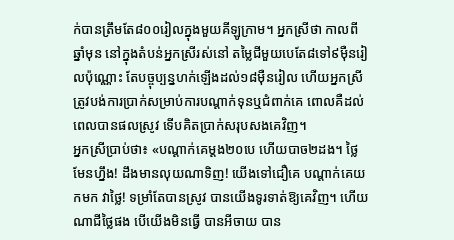ក់បានត្រឹមតែ៨០០រៀលក្នុងមួយគីឡូក្រាម។ អ្នកស្រីថា កាលពីឆ្នាំមុន នៅក្នុងតំបន់អ្នកស្រីរស់នៅ តម្លៃជីមួយបេតែ៨ទៅ៩ម៉ឺនរៀលប៉ុណ្ណោះ តែបច្ចុប្បន្នហក់ឡើងដល់១៨ម៉ឺនរៀល ហើយអ្នកស្រីត្រូវបង់ការប្រាក់សម្រាប់ការបណ្ដាក់ទុនឬជំពាក់គេ ពោលគឺដល់ពេលបានផលស្រូវ ទើបគិតប្រាក់សរុបសងគេវិញ។
អ្នកស្រីប្រាប់ថា៖ «បណ្ដាក់គេម្ដង២០បេ ហើយបាច២ដង។ ថ្លៃមែនហ្នឹង! ដឹងមានលុយណាទិញ! យើងទៅជឿគេ បណ្ដាក់គេយកមក វាថ្លៃ! ទម្រាំតែបានស្រូវ បានយើងទូរទាត់ឱ្យគេវិញ។ ហើយណាជីថ្លៃផង បើយើងមិនធ្វើ បានអីចាយ បាន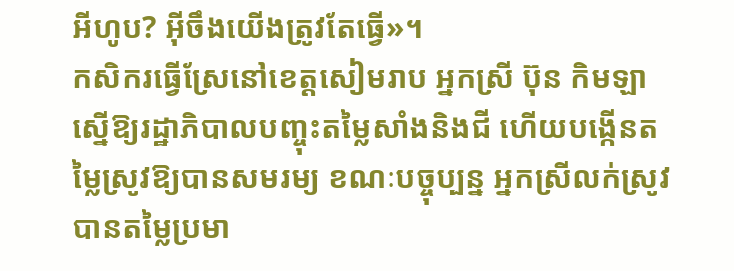អីហូប? អ៊ីចឹងយើងត្រូវតែធ្វើ»។
កសិករធ្វើស្រែនៅខេត្តសៀមរាប អ្នកស្រី ប៊ុន កិមឡា ស្នើឱ្យរដ្ឋាភិបាលបញ្ចុះតម្លៃសាំងនិងជី ហើយបង្កើនតម្លៃស្រូវឱ្យបានសមរម្យ ខណៈបច្ចុប្បន្ន អ្នកស្រីលក់ស្រូវបានតម្លៃប្រមា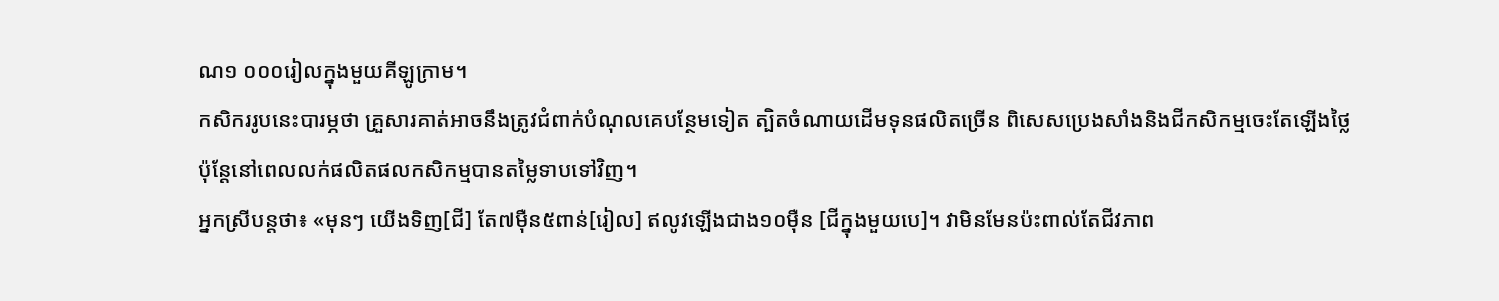ណ១ ០០០រៀលក្នុងមួយគីឡូក្រាម។
កសិកររូបនេះបារម្ភថា គ្រួសារគាត់អាចនឹងត្រូវជំពាក់បំណុលគេបន្ថែមទៀត ត្បិតចំណាយដើមទុនផលិតច្រើន ពិសេសប្រេងសាំងនិងជីកសិកម្មចេះតែឡើងថ្លៃ ប៉ុន្តែនៅពេលលក់ផលិតផលកសិកម្មបានតម្លៃទាបទៅវិញ។
អ្នកស្រីបន្តថា៖ «មុនៗ យើងទិញ[ជី] តែ៧ម៉ឺន៥ពាន់[រៀល] ឥលូវឡើងជាង១០ម៉ឺន [ជីក្នុងមួយបេ]។ វាមិនមែនប៉ះពាល់តែជីវភាព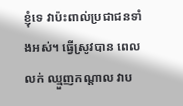ខ្ញុំទេ វាប៉ះពាល់ប្រជាជនទាំងអស់។ ធ្វើស្រូវបាន ពេលលក់ ឈ្មួញកណ្ដាល វាប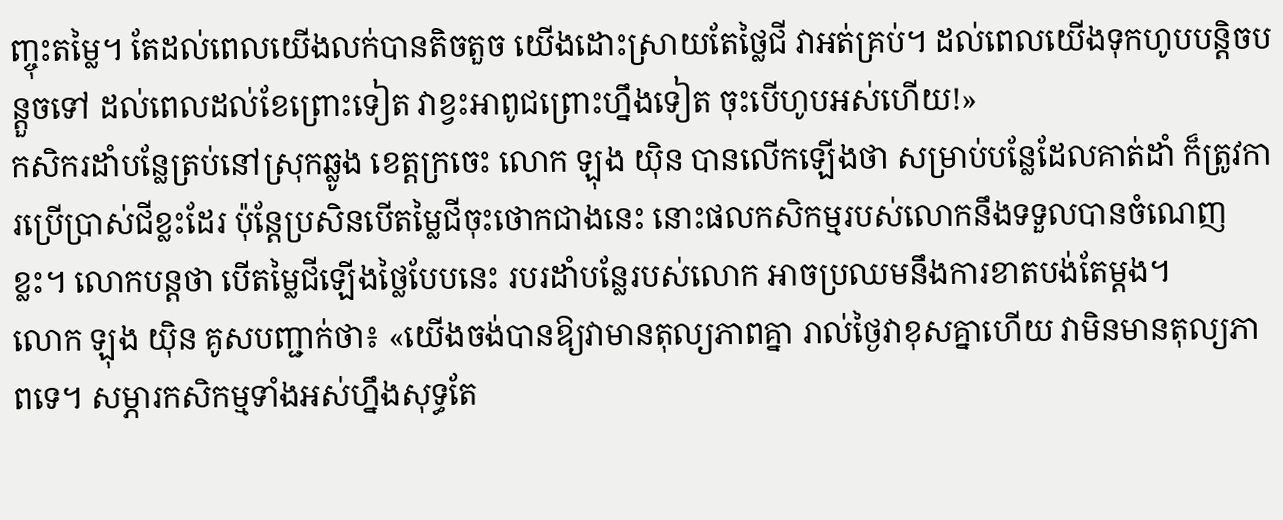ញ្ចុះតម្លៃ។ តែដល់ពេលយើងលក់បានតិចតួច យើងដោះស្រាយតែថ្លៃជី វាអត់គ្រប់។ ដល់ពេលយើងទុកហូបបន្តិចបន្តួចទៅ ដល់ពេលដល់ខែព្រោះទៀត វាខ្វះអាពូជព្រោះហ្នឹងទៀត ចុះបើហូបអស់ហើយ!»
កសិករដាំបន្លែត្រប់នៅស្រុកឆ្លូង ខេត្តក្រចេះ លោក ឡុង យ៉ិន បានលើកឡើងថា សម្រាប់បន្លែដែលគាត់ដាំ ក៏ត្រូវការប្រើប្រាស់ជីខ្លះដែរ ប៉ុន្តែប្រសិនបើតម្លៃជីចុះថោកជាងនេះ នោះផលកសិកម្មរបស់លោកនឹងទទួលបានចំណេញខ្លះ។ លោកបន្តថា បើតម្លៃជីឡើងថ្លៃបែបនេះ របរដាំបន្លែរបស់លោក អាចប្រឈមនឹងការខាតបង់តែម្តង។
លោក ឡុង យ៉ិន គូសបញ្ជាក់ថា៖ «យើងចង់បានឱ្យវាមានតុល្យភាពគ្នា រាល់ថ្ងៃវាខុសគ្នាហើយ វាមិនមានតុល្យភាពទេ។ សម្ភារកសិកម្មទាំងអស់ហ្នឹងសុទ្ធតែ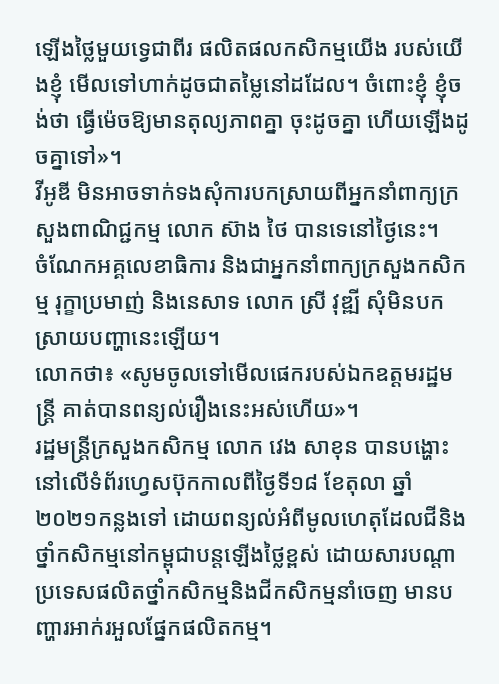ឡើងថ្លៃមួយទ្វេជាពីរ ផលិតផលកសិកម្មយើង របស់យើងខ្ញុំ មើលទៅហាក់ដូចជាតម្លៃនៅដដែល។ ចំពោះខ្ញុំ ខ្ញុំចង់ថា ធ្វើម៉េចឱ្យមានតុល្យភាពគ្នា ចុះដូចគ្នា ហើយឡើងដូចគ្នាទៅ»។
វីអូឌី មិនអាចទាក់ទងសុំការបកស្រាយពីអ្នកនាំពាក្យក្រសួងពាណិជ្ជកម្ម លោក ស៊ាង ថៃ បានទេនៅថ្ងៃនេះ។
ចំណែកអគ្គលេខាធិការ និងជាអ្នកនាំពាក្យក្រសួងកសិកម្ម រុក្ខាប្រមាញ់ និងនេសាទ លោក ស្រី វុឌ្ឍី សុំមិនបកស្រាយបញ្ហានេះឡើយ។
លោកថា៖ «សូមចូលទៅមើលផេករបស់ឯកឧត្ដមរដ្ឋមន្ត្រី គាត់បានពន្យល់រឿងនេះអស់ហើយ»។
រដ្ឋមន្ត្រីក្រសួងកសិកម្ម លោក វេង សាខុន បានបង្ហោះនៅលើទំព័រហ្វេសប៊ុកកាលពីថ្ងៃទី១៨ ខែតុលា ឆ្នាំ២០២១កន្លងទៅ ដោយពន្យល់អំពីមូលហេតុដែលជីនិងថ្នាំកសិកម្មនៅកម្ពុជាបន្តឡើងថ្លៃខ្ពស់ ដោយសារបណ្ដាប្រទេសផលិតថ្នាំកសិកម្មនិងជីកសិកម្មនាំចេញ មានបញ្ហារអាក់រអួលផ្នែកផលិតកម្ម។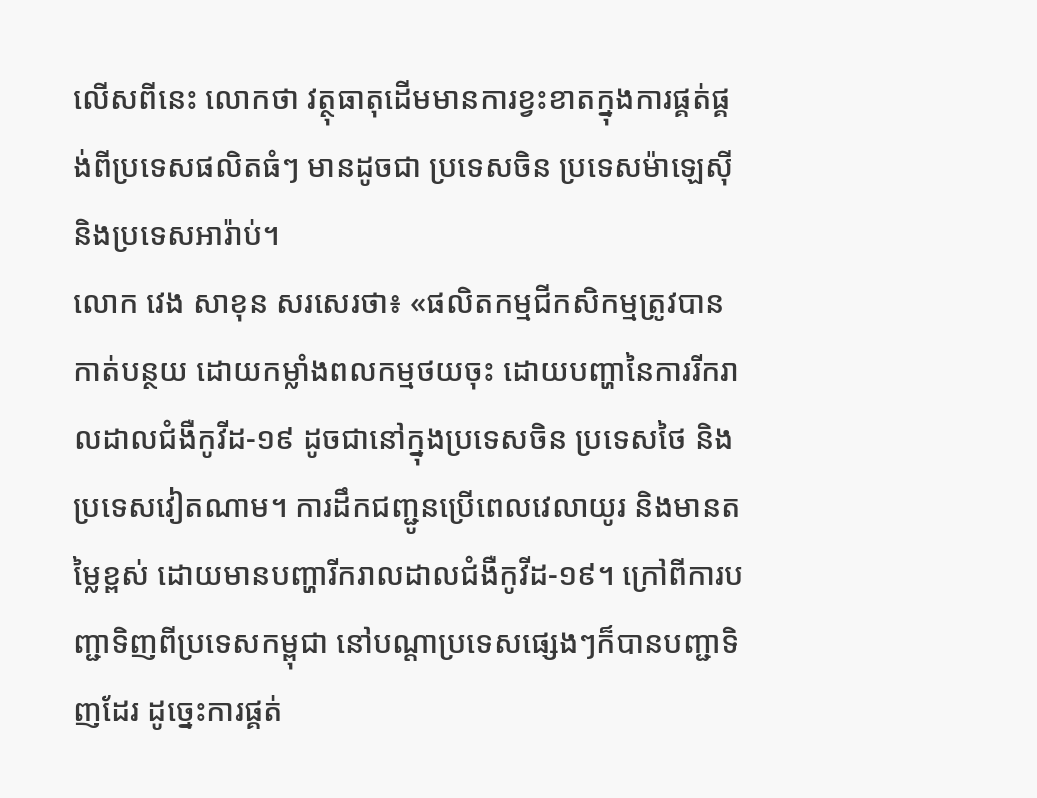លើសពីនេះ លោកថា វត្ថុធាតុដើមមានការខ្វះខាតក្នុងការផ្គត់ផ្គង់ពីប្រទេសផលិតធំៗ មានដូចជា ប្រទេសចិន ប្រទេសម៉ាឡេស៊ី និងប្រទេសអារ៉ាប់។
លោក វេង សាខុន សរសេរថា៖ «ផលិតកម្មជីកសិកម្មត្រូវបានកាត់បន្ថយ ដោយកម្លាំងពលកម្មថយចុះ ដោយបញ្ហានៃការរីករាលដាលជំងឺកូវីដ-១៩ ដូចជានៅក្នុងប្រទេសចិន ប្រទេសថៃ និងប្រទេសវៀតណាម។ ការដឹកជញ្ជូនប្រើពេលវេលាយូរ និងមានតម្លៃខ្ពស់ ដោយមានបញ្ហារីករាលដាលជំងឺកូវីដ-១៩។ ក្រៅពីការបញ្ជាទិញពីប្រទេសកម្ពុជា នៅបណ្ដាប្រទេសផ្សេងៗក៏បានបញ្ជាទិញដែរ ដូច្នេះការផ្គត់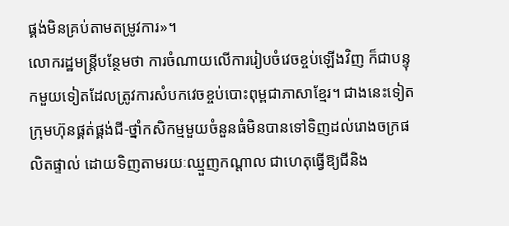ផ្គង់មិនគ្រប់តាមតម្រូវការ»។
លោករដ្ឋមន្ត្រីបន្ថែមថា ការចំណាយលើការរៀបចំវេចខ្ចប់ឡើងវិញ ក៏ជាបន្ទុកមួយទៀតដែលត្រូវការសំបកវេចខ្ចប់បោះពុម្ពជាភាសាខ្មែរ។ ជាងនេះទៀត ក្រុមហ៊ុនផ្គត់ផ្គង់ជី-ថ្នាំកសិកម្មមួយចំនួនធំមិនបានទៅទិញដល់រោងចក្រផលិតផ្ទាល់ ដោយទិញតាមរយៈឈ្មួញកណ្ដាល ជាហេតុធ្វើឱ្យជីនិង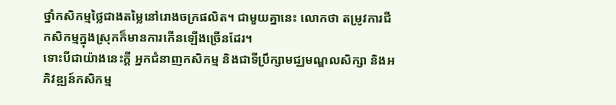ថ្នាំកសិកម្មថ្លៃជាងតម្លៃនៅរោងចក្រផលិត។ ជាមួយគ្នានេះ លោកថា តម្រូវការជីកសិកម្មក្នុងស្រុកក៏មានការកើនឡើងច្រើនដែរ។
ទោះបីជាយ៉ាងនេះក្ដី អ្នកជំនាញកសិកម្ម និងជាទីប្រឹក្សាមជ្ឈមណ្ឌលសិក្សា និងអភិវឌ្ឍន៍កសិកម្ម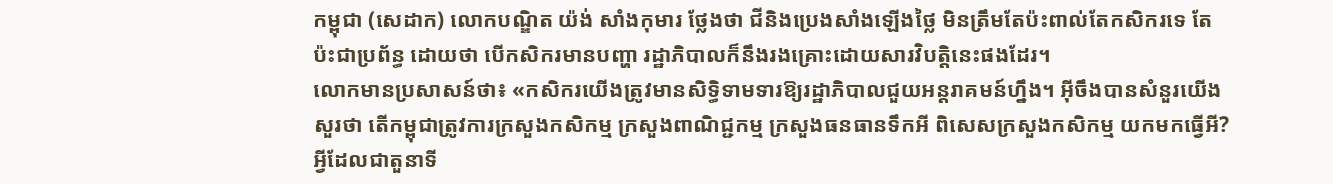កម្ពុជា (សេដាក) លោកបណ្ឌិត យ៉ង់ សាំងកុមារ ថ្លែងថា ជីនិងប្រេងសាំងឡើងថ្លៃ មិនត្រឹមតែប៉ះពាល់តែកសិករទេ តែប៉ះជាប្រព័ន្ធ ដោយថា បើកសិករមានបញ្ហា រដ្ឋាភិបាលក៏នឹងរងគ្រោះដោយសារវិបត្តិនេះផងដែរ។
លោកមានប្រសាសន៍ថា៖ «កសិករយើងត្រូវមានសិទ្ធិទាមទារឱ្យរដ្ឋាភិបាលជួយអន្តរាគមន៍ហ្នឹង។ អ៊ីចឹងបានសំនួរយើងសួរថា តើកម្ពុជាត្រូវការក្រសួងកសិកម្ម ក្រសួងពាណិជ្ជកម្ម ក្រសួងធនធានទឹកអី ពិសេសក្រសួងកសិកម្ម យកមកធ្វើអី? អ្វីដែលជាតួនាទី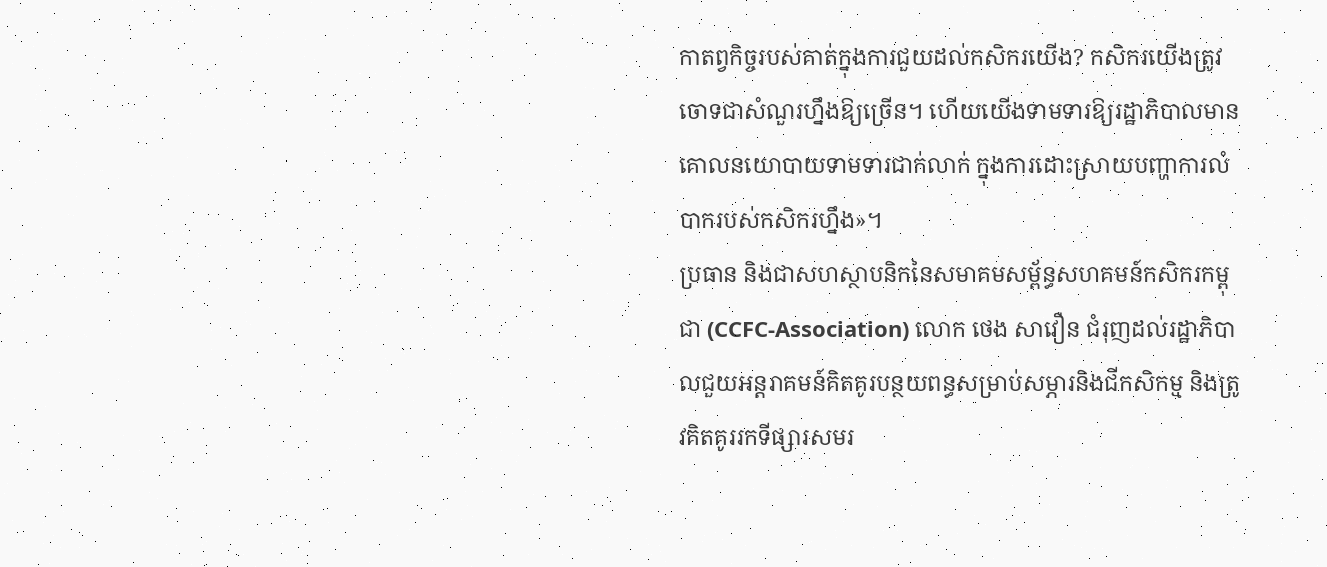កាតព្វកិច្ចរបស់គាត់ក្នុងការជួយដល់កសិករយើង? កសិករយើងត្រូវចោទជាសំណួរហ្នឹងឱ្យច្រើន។ ហើយយើងទាមទារឱ្យរដ្ឋាភិបាលមានគោលនយោបាយទាមទារជាក់លាក់ ក្នុងការដោះស្រាយបញ្ហាការលំបាករបស់កសិករហ្នឹង»។
ប្រធាន និងជាសហស្ថាបនិកនៃសមាគមសម្ព័ន្ធសហគមន៍កសិករកម្ពុជា (CCFC-Association) លោក ថេង សាវឿន ជំរុញដល់រដ្ឋាភិបាលជួយអន្តរាគមន៍គិតគូរបន្ថយពន្ធសម្រាប់សម្ភារនិងជីកសិកម្ម និងត្រូវគិតគូររកទីផ្សារសមរ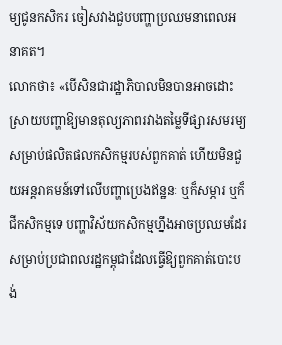ម្យជូនកសិករ ចៀសវាងជួបបញ្ហាប្រឈមនាពេលអនាគត។
លោកថា៖ «បើសិនជារដ្ឋាភិបាលមិនបានអាចដោះស្រាយបញ្ហាឱ្យមានតុល្យភាពរវាងតម្លៃទីផ្សារសមរម្យ សម្រាប់ផលិតផលកសិកម្មរបស់ពួកគាត់ ហើយមិនជួយអន្តរាគមន៍ទៅលើបញ្ហាប្រេងឥន្ឋនៈ ឬក៏សម្ភារ ឬក៏ជីកសិកម្មទេ បញ្ហាវិស័យកសិកម្មហ្នឹងអាចប្រឈមដែរ សម្រាប់ប្រជាពលរដ្ឋកម្ពុជាដែលធ្វើឱ្យពួកគាត់បោះបង់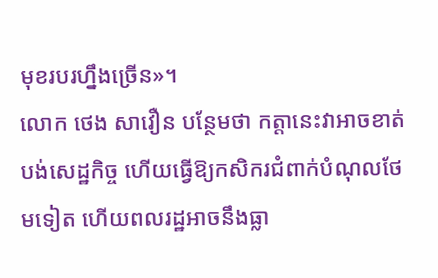មុខរបរហ្នឹងច្រើន»។
លោក ថេង សាវឿន បន្ថែមថា កត្តានេះវាអាចខាត់បង់សេដ្ឋកិច្ច ហើយធ្វើឱ្យកសិករជំពាក់បំណុលថែមទៀត ហើយពលរដ្ឋអាចនឹងធ្លា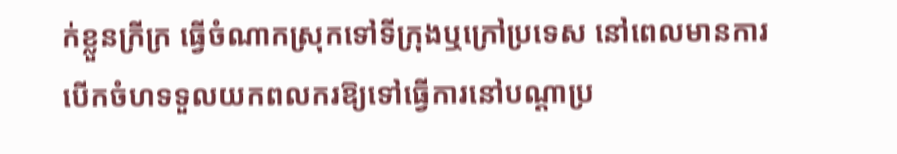ក់ខ្លួនក្រីក្រ ធ្វើចំណាកស្រុកទៅទីក្រុងឬក្រៅប្រទេស នៅពេលមានការបើកចំហទទួលយកពលករឱ្យទៅធ្វើការនៅបណ្ដាប្រ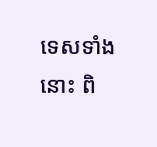ទេសទាំងនោះ ពិ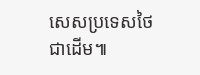សេសប្រទេសថៃជាដើម៕